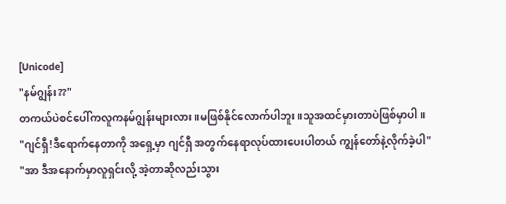[Unicode]
"နမ်ဂျွန်း??"
တကယ်ပဲစင်ပေါ်ကလူကနမ်ဂျွန်းများလား။မဖြစ်နိုင်လောက်ပါဘူး။သူအထင်မှားတာပဲဖြစ်မှာပါ။
"ဂျင်ရှီ!ဒီရောက်နေတာကို အရှေ့မှာ ဂျင်ရှီ အတွက်နေရာလုပ်ထားပေးပါတယ် ကျွန်တော်နဲ့လိုက်ခဲ့ပါ"
"အာ ဒီအနောက်မှာလူရှင်းလို့ အဲ့တာဆိုလည်းသွား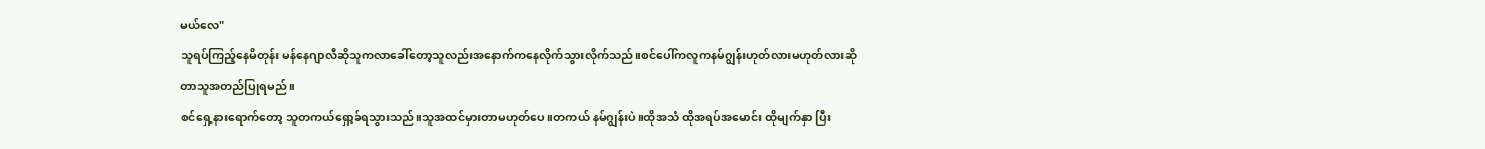မယ်လေ"
သူရပ်ကြည့်နေမိတုန်း မန်နေဂျာလီဆိုသူကလာခေါ်တော့သူလည်းအနောက်ကနေလိုက်သွားလိုက်သည်။စင်ပေါ်ကလူကနမ်ဂျွန်းဟုတ်လားမဟုတ်လားဆိုတာသူအတည်ပြုရမည်။
စင်ရှေ့နားရောက်တော့ သူတကယ်ရှော့ခ်ရသွားသည်။သူအထင်မှားတာမဟုတ်ပေ။တကယ် နမ်ဂျွန်းပဲ။ထိုအသံ ထိုအရပ်အမောင်း ထိုမျက်နှာ ပြီး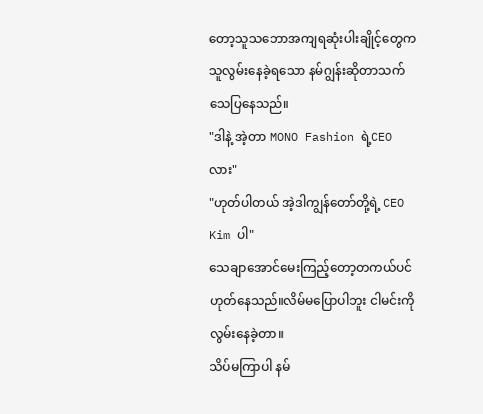တော့သူသဘောအကျရဆုံးပါးချိုင့်တွေက သူလွမ်းနေခဲ့ရသော နမ်ဂျွန်းဆိုတာသက်သေပြနေသည်။
"ဒါနဲ့ အဲ့တာ MONO Fashion ရဲ့CEOလား"
"ဟုတ်ပါတယ် အဲ့ဒါကျွန်တော်တို့ရဲ့ CEO Kim ပါ"
သေချာအောင်မေးကြည့်တော့တကယ်ပင်ဟုတ်နေသည်။လိမ်မပြောပါဘူး ငါမင်းကိုလွမ်းနေခဲ့တာ။
သိပ်မကြာပါ နမ်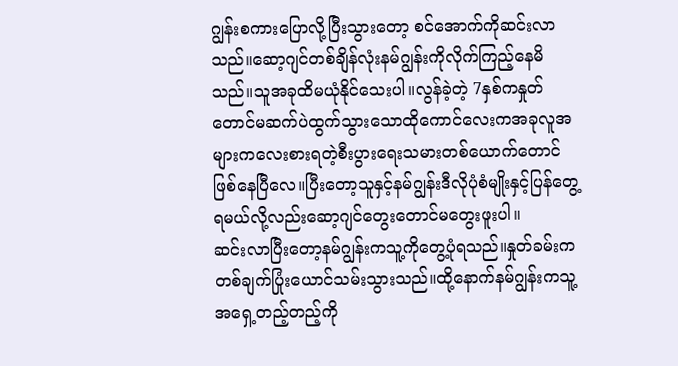ဂျွန်းစကားပြောလို့ပြီးသွားတော့ စင်အောက်ကိုဆင်းလာသည်။ဆော့ဂျင်တစ်ချိန်လုံးနမ်ဂျွန်းကိုလိုက်ကြည့်နေမိသည်။သူအခုထိမယုံနိုင်သေးပါ။လွန်ခဲ့တဲ့ 7နှစ်ကနှုတ်တောင်မဆက်ပဲထွက်သွားသောထိုကောင်လေးကအခုလူအများကလေးစားရတဲ့စီးပွားရေးသမားတစ်ယောက်တောင်ဖြစ်နေပြီလေ။ပြီးတော့သူနှင့်နမ်ဂျွန်းဒီလိုပုံစံမျိုးနှင့်ပြန်တွေ့ရမယ်လို့လည်းဆော့ဂျင်တွေးတောင်မတွေးဖူးပါ။
ဆင်းလာပြီးတော့နမ်ဂျွန်းကသူ့ကိုတွေ့ပုံရသည်။နှုတ်ခမ်းကတစ်ချက်ပြုံးယောင်သမ်းသွားသည်။ထို့နောက်နမ်ဂျွန်းကသူ့အရှေ့တည့်တည့်ကို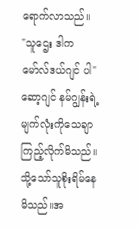ရောက်လာသည်။
"သူဌေး ဒါက မော်လ်ဒယ်ဂျင် ပါ"
ဆော့ဂျင် နမ်ဂျွန်းရဲ့မျက်လုံးကိုသေချာကြည့်လိုက်မိသည်။သို့သော်သူစိုးရိမ်နေမိသည်။အ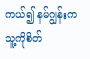ကယ်၍ နမ်ဂျွန်းကသူ့ကိုစိတ်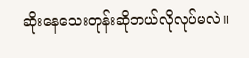ဆိုးနေသေးတုန်းဆိုဘယ်လိုလုပ်မလဲ။